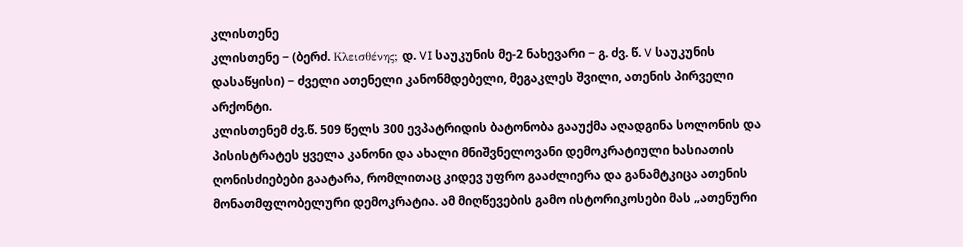კლისთენე
კლისთენე − (ბერძ. Κλεισθένης; დ. VI საუკუნის მე-2 ნახევარი − გ. ძვ. წ. V საუკუნის დასაწყისი) − ძველი ათენელი კანონმდებელი, მეგაკლეს შვილი, ათენის პირველი არქონტი.
კლისთენემ ძვ.წ. 509 წელს 300 ევპატრიდის ბატონობა გააუქმა აღადგინა სოლონის და პისისტრატეს ყველა კანონი და ახალი მნიშვნელოვანი დემოკრატიული ხასიათის ღონისძიებები გაატარა, რომლითაც კიდევ უფრო გააძლიერა და განამტკიცა ათენის მონათმფლობელური დემოკრატია. ამ მიღწევების გამო ისტორიკოსები მას „ათენური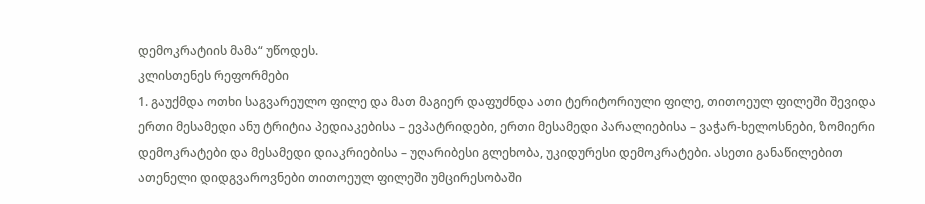დემოკრატიის მამა“ უწოდეს.
კლისთენეს რეფორმები
1. გაუქმდა ოთხი საგვარეულო ფილე და მათ მაგიერ დაფუძნდა ათი ტერიტორიული ფილე, თითოეულ ფილეში შევიდა ერთი მესამედი ანუ ტრიტია პედიაკებისა – ევპატრიდები, ერთი მესამედი პარალიებისა – ვაჭარ-ხელოსნები, ზომიერი დემოკრატები და მესამედი დიაკრიებისა – უღარიბესი გლეხობა, უკიდურესი დემოკრატები. ასეთი განაწილებით ათენელი დიდგვაროვნები თითოეულ ფილეში უმცირესობაში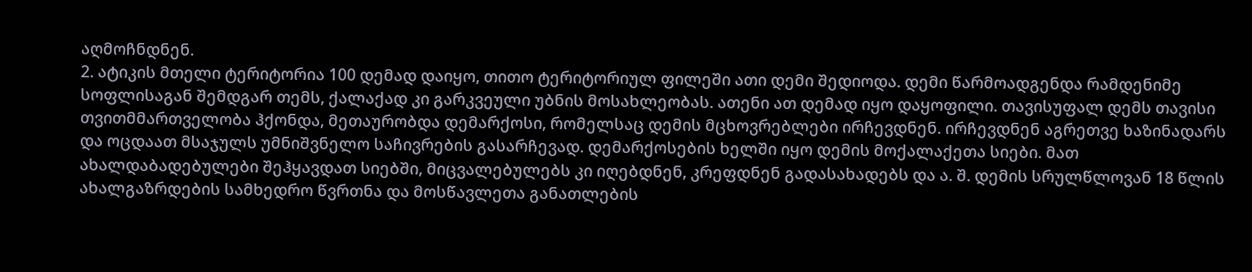აღმოჩნდნენ.
2. ატიკის მთელი ტერიტორია 100 დემად დაიყო, თითო ტერიტორიულ ფილეში ათი დემი შედიოდა. დემი წარმოადგენდა რამდენიმე სოფლისაგან შემდგარ თემს, ქალაქად კი გარკვეული უბნის მოსახლეობას. ათენი ათ დემად იყო დაყოფილი. თავისუფალ დემს თავისი თვითმმართველობა ჰქონდა, მეთაურობდა დემარქოსი, რომელსაც დემის მცხოვრებლები ირჩევდნენ. ირჩევდნენ აგრეთვე ხაზინადარს და ოცდაათ მსაჯულს უმნიშვნელო საჩივრების გასარჩევად. დემარქოსების ხელში იყო დემის მოქალაქეთა სიები. მათ ახალდაბადებულები შეჰყავდათ სიებში, მიცვალებულებს კი იღებდნენ, კრეფდნენ გადასახადებს და ა. შ. დემის სრულწლოვან 18 წლის ახალგაზრდების სამხედრო წვრთნა და მოსწავლეთა განათლების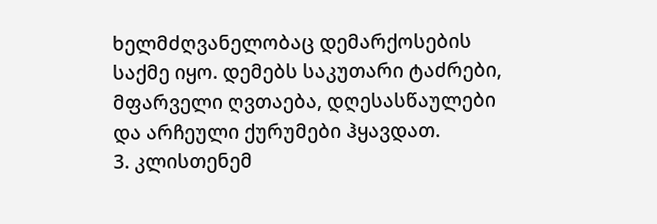ხელმძღვანელობაც დემარქოსების საქმე იყო. დემებს საკუთარი ტაძრები, მფარველი ღვთაება, დღესასწაულები და არჩეული ქურუმები ჰყავდათ.
3. კლისთენემ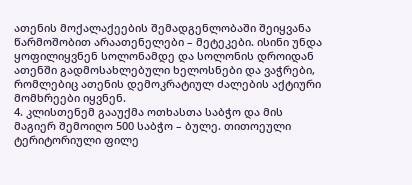ათენის მოქალაქეების შემადგენლობაში შეიყვანა წარმოშობით არაათენელები – მეტეკები. ისინი უნდა ყოფილიყვნენ სოლონამდე და სოლონის დროიდან ათენში გადმოსახლებული ხელოსნები და ვაჭრები, რომლებიც ათენის დემოკრატიულ ძალების აქტიური მომხრეები იყვნენ.
4. კლისთენემ გააუქმა ოთხასთა საბჭო და მის მაგიერ შემოიღო 500 საბჭო – ბულე. თითოეული ტერიტორიული ფილე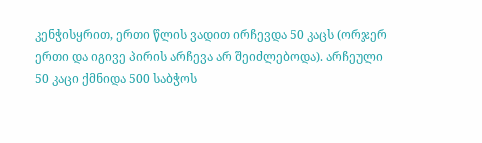კენჭისყრით, ერთი წლის ვადით ირჩევდა 50 კაცს (ორჯერ ერთი და იგივე პირის არჩევა არ შეიძლებოდა). არჩეული 50 კაცი ქმნიდა 500 საბჭოს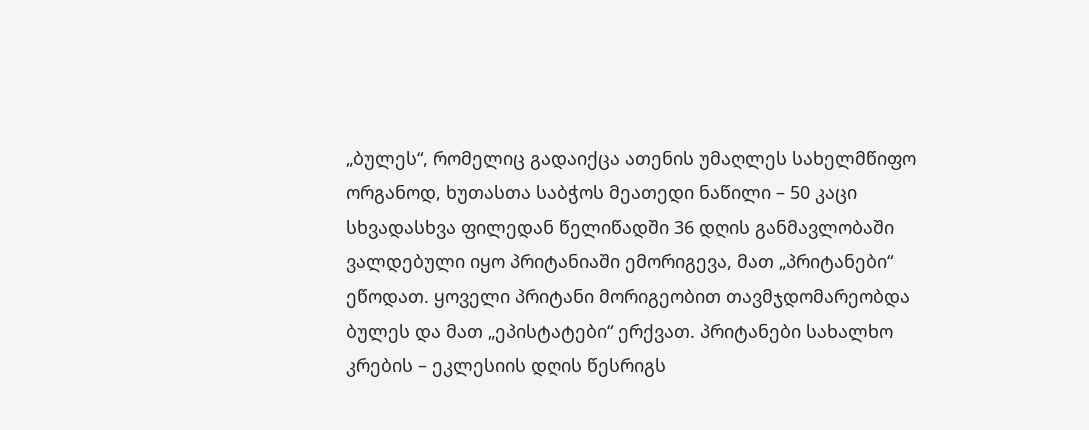„ბულეს“, რომელიც გადაიქცა ათენის უმაღლეს სახელმწიფო ორგანოდ, ხუთასთა საბჭოს მეათედი ნაწილი – 50 კაცი სხვადასხვა ფილედან წელიწადში 36 დღის განმავლობაში ვალდებული იყო პრიტანიაში ემორიგევა, მათ „პრიტანები“ ეწოდათ. ყოველი პრიტანი მორიგეობით თავმჯდომარეობდა ბულეს და მათ „ეპისტატები“ ერქვათ. პრიტანები სახალხო კრების – ეკლესიის დღის წესრიგს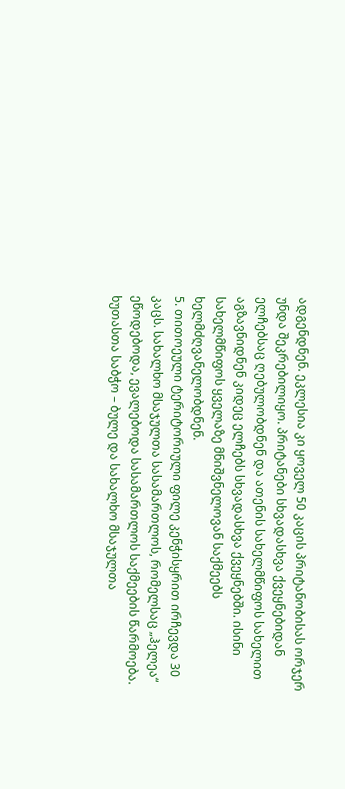ადგენდნენ. ეკლესია კი ყოველ 50 კაცის პრიტანობისას ორჯერ უნდა შეკრებილიყო. პრიტანები სხვადასხვა ქვეყნებიდან ელჩებსაც ღებულობდნენ და ათენის სახელმწიფოს სახელით აგზავნიდნენ კიდეც ელჩებს სხვადასხვა ქვეყნებში. ისინი სახელმწიფოს ყველაზე მნიშვნელოვან საქმეებს ხელმძღვანელობდნენ.
5. თითოეული ტერიტორიული ფილე კენჭისყრით ირჩევდა 30 კაცს. სახალხო მსაჯულთა სასამართლოს, რომელსაც „ჰელეა“ ეწოდებოდა, ევალებოდა სასამართლოს საქმეების წარმოება. ხუთასთა საბჭო – ბულე და სახალხო მსაჯულთა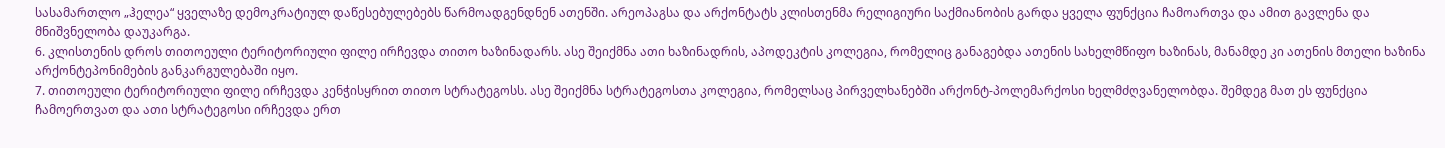სასამართლო „ჰელეა“ ყველაზე დემოკრატიულ დაწესებულებებს წარმოადგენდნენ ათენში. არეოპაგსა და არქონტატს კლისთენმა რელიგიური საქმიანობის გარდა ყველა ფუნქცია ჩამოართვა და ამით გავლენა და მნიშვნელობა დაუკარგა.
6. კლისთენის დროს თითოეული ტერიტორიული ფილე ირჩევდა თითო ხაზინადარს. ასე შეიქმნა ათი ხაზინადრის, აპოდეკტის კოლეგია, რომელიც განაგებდა ათენის სახელმწიფო ხაზინას, მანამდე კი ათენის მთელი ხაზინა არქონტეპონიმების განკარგულებაში იყო.
7. თითოეული ტერიტორიული ფილე ირჩევდა კენჭისყრით თითო სტრატეგოსს. ასე შეიქმნა სტრატეგოსთა კოლეგია, რომელსაც პირველხანებში არქონტ-პოლემარქოსი ხელმძღვანელობდა. შემდეგ მათ ეს ფუნქცია ჩამოერთვათ და ათი სტრატეგოსი ირჩევდა ერთ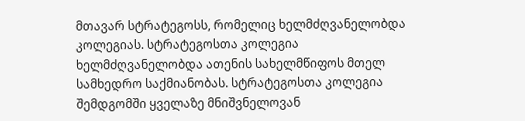მთავარ სტრატეგოსს, რომელიც ხელმძღვანელობდა კოლეგიას. სტრატეგოსთა კოლეგია ხელმძღვანელობდა ათენის სახელმწიფოს მთელ სამხედრო საქმიანობას. სტრატეგოსთა კოლეგია შემდგომში ყველაზე მნიშვნელოვან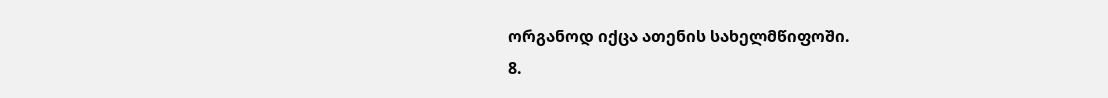ორგანოდ იქცა ათენის სახელმწიფოში.
8.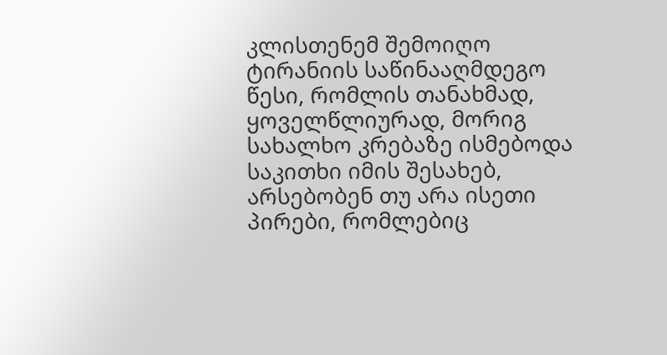კლისთენემ შემოიღო ტირანიის საწინააღმდეგო წესი, რომლის თანახმად, ყოველწლიურად, მორიგ სახალხო კრებაზე ისმებოდა საკითხი იმის შესახებ, არსებობენ თუ არა ისეთი პირები, რომლებიც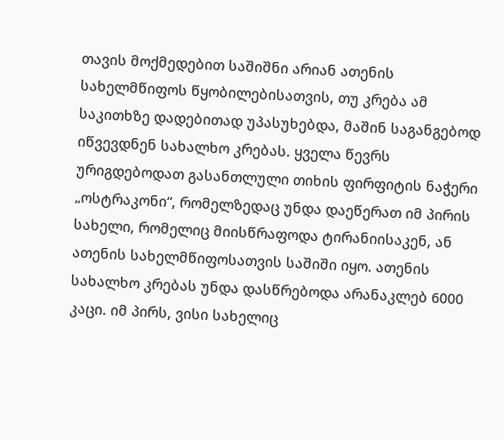თავის მოქმედებით საშიშნი არიან ათენის სახელმწიფოს წყობილებისათვის, თუ კრება ამ საკითხზე დადებითად უპასუხებდა, მაშინ საგანგებოდ იწვევდნენ სახალხო კრებას. ყველა წევრს ურიგდებოდათ გასანთლული თიხის ფირფიტის ნაჭერი „ოსტრაკონი“, რომელზედაც უნდა დაეწერათ იმ პირის სახელი, რომელიც მიისწრაფოდა ტირანიისაკენ, ან ათენის სახელმწიფოსათვის საშიში იყო. ათენის სახალხო კრებას უნდა დასწრებოდა არანაკლებ 6000 კაცი. იმ პირს, ვისი სახელიც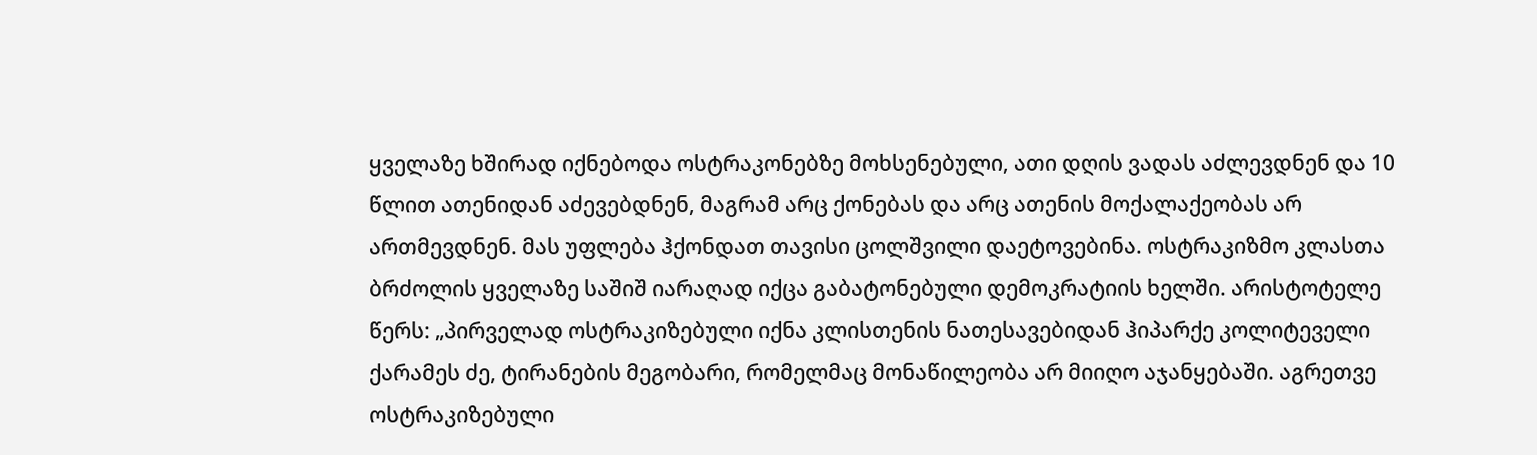ყველაზე ხშირად იქნებოდა ოსტრაკონებზე მოხსენებული, ათი დღის ვადას აძლევდნენ და 10 წლით ათენიდან აძევებდნენ, მაგრამ არც ქონებას და არც ათენის მოქალაქეობას არ ართმევდნენ. მას უფლება ჰქონდათ თავისი ცოლშვილი დაეტოვებინა. ოსტრაკიზმო კლასთა ბრძოლის ყველაზე საშიშ იარაღად იქცა გაბატონებული დემოკრატიის ხელში. არისტოტელე წერს: „პირველად ოსტრაკიზებული იქნა კლისთენის ნათესავებიდან ჰიპარქე კოლიტეველი ქარამეს ძე, ტირანების მეგობარი, რომელმაც მონაწილეობა არ მიიღო აჯანყებაში. აგრეთვე ოსტრაკიზებული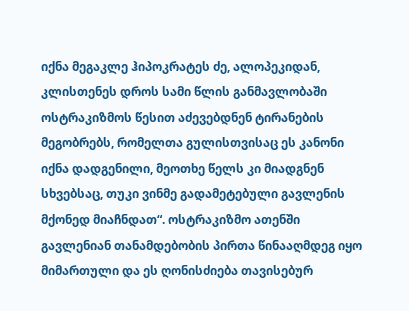იქნა მეგაკლე ჰიპოკრატეს ძე, ალოპეკიდან, კლისთენეს დროს სამი წლის განმავლობაში ოსტრაკიზმოს წესით აძევებდნენ ტირანების მეგობრებს, რომელთა გულისთვისაც ეს კანონი იქნა დადგენილი, მეოთხე წელს კი მიადგნენ სხვებსაც, თუკი ვინმე გადამეტებული გავლენის მქონედ მიაჩნდათ“. ოსტრაკიზმო ათენში გავლენიან თანამდებობის პირთა წინააღმდეგ იყო მიმართული და ეს ღონისძიება თავისებურ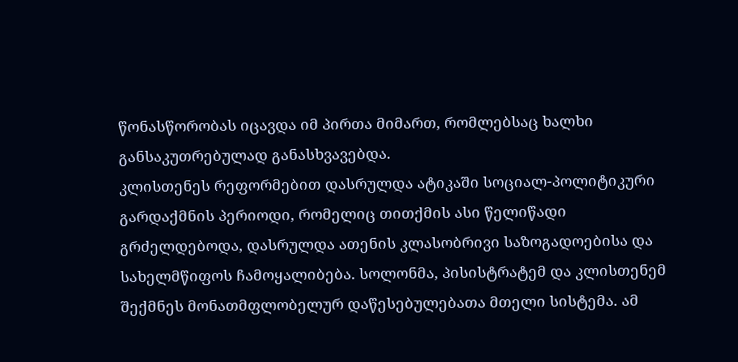წონასწორობას იცავდა იმ პირთა მიმართ, რომლებსაც ხალხი განსაკუთრებულად განასხვავებდა.
კლისთენეს რეფორმებით დასრულდა ატიკაში სოციალ-პოლიტიკური გარდაქმნის პერიოდი, რომელიც თითქმის ასი წელიწადი გრძელდებოდა, დასრულდა ათენის კლასობრივი საზოგადოებისა და სახელმწიფოს ჩამოყალიბება. სოლონმა, პისისტრატემ და კლისთენემ შექმნეს მონათმფლობელურ დაწესებულებათა მთელი სისტემა. ამ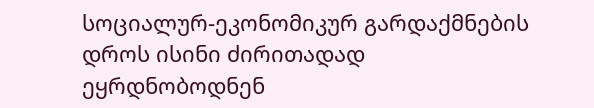სოციალურ-ეკონომიკურ გარდაქმნების დროს ისინი ძირითადად ეყრდნობოდნენ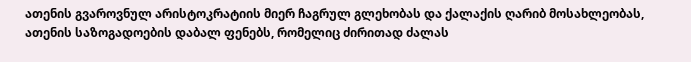ათენის გვაროვნულ არისტოკრატიის მიერ ჩაგრულ გლეხობას და ქალაქის ღარიბ მოსახლეობას, ათენის საზოგადოების დაბალ ფენებს, რომელიც ძირითად ძალას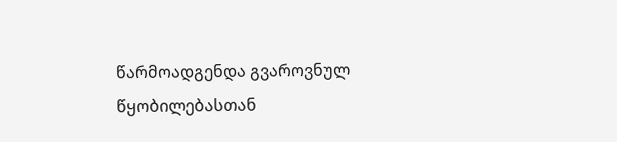წარმოადგენდა გვაროვნულ წყობილებასთან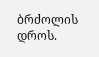ბრძოლის დროს.